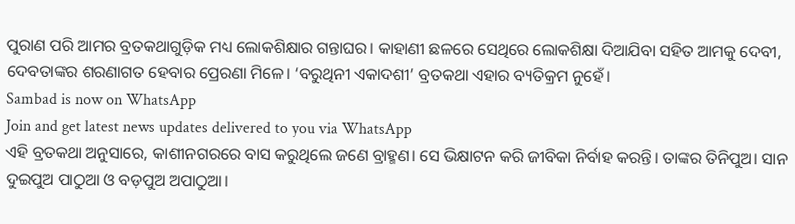ପୁରାଣ ପରି ଆମର ବ୍ରତକଥାଗୁଡ଼ିକ ମଧ୍ୟ ଲୋକଶିକ୍ଷାର ଗନ୍ତାଘର। କାହାଣୀ ଛଳରେ ସେଥିରେ ଲୋକଶିକ୍ଷା ଦିଆଯିବା ସହିତ ଆମକୁ ଦେବୀ, ଦେବତାଙ୍କର ଶରଣାଗତ ହେବାର ପ୍ରେରଣା ମିଳେ। ‘ବରୁଥିନୀ ଏକାଦଶୀ’ ବ୍ରତକଥା ଏହାର ବ୍ୟତିକ୍ରମ ନୁହେଁ।
Sambad is now on WhatsApp
Join and get latest news updates delivered to you via WhatsApp
ଏହି ବ୍ରତକଥା ଅନୁସାରେ, କାଶୀନଗରରେ ବାସ କରୁଥିଲେ ଜଣେ ବ୍ରାହ୍ମଣ। ସେ ଭିକ୍ଷାଟନ କରି ଜୀବିକା ନିର୍ବାହ କରନ୍ତି। ତାଙ୍କର ତିନିପୁଅ। ସାନ ଦୁଇପୁଅ ପାଠୁଆ ଓ ବଡ଼ପୁଅ ଅପାଠୁଆ।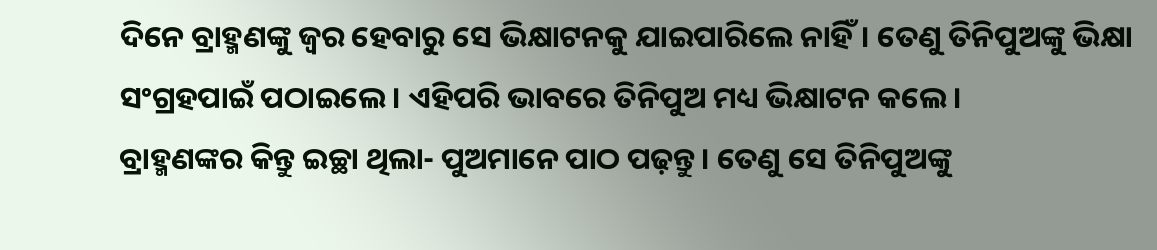ଦିନେ ବ୍ରାହ୍ମଣଙ୍କୁ ଜ୍ୱର ହେବାରୁ ସେ ଭିକ୍ଷାଟନକୁ ଯାଇପାରିଲେ ନାହିଁ। ତେଣୁ ତିନିପୁଅଙ୍କୁ ଭିକ୍ଷା ସଂଗ୍ରହପାଇଁ ପଠାଇଲେ। ଏହିପରି ଭାବରେ ତିନିପୁଅ ମଧ୍ୟ ଭିକ୍ଷାଟନ କଲେ।
ବ୍ରାହ୍ମଣଙ୍କର କିନ୍ତୁ ଇଚ୍ଛା ଥିଲା- ପୁଅମାନେ ପାଠ ପଢ଼ନ୍ତୁ। ତେଣୁ ସେ ତିନିପୁଅଙ୍କୁ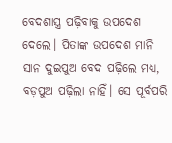ବେଦଶାସ୍ତ୍ର ପଢ଼ିବାକୁ ଉପଦେଶ ଦେଲେ। ପିତାଙ୍କ ଉପଦେଶ ମାନି ସାନ ଦୁଇପୁଅ ବେଦ ପଢ଼ିଲେ ମଧ୍ୟ, ବଡ଼ପୁଅ ପଢ଼ିଲା ନାହିଁ। ସେ ପୂର୍ବପରି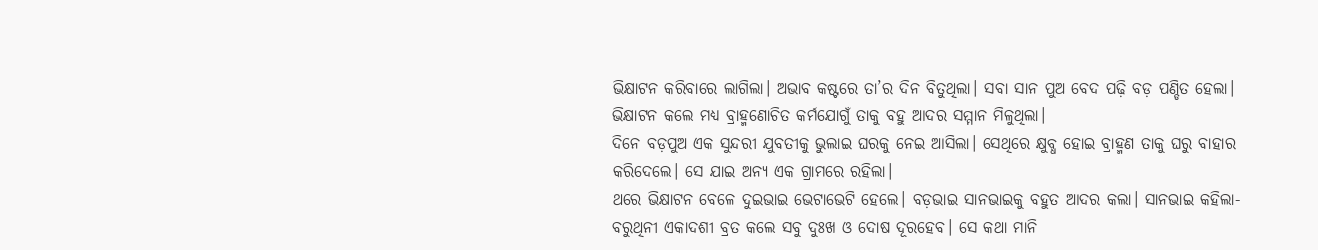ଭିକ୍ଷାଟନ କରିବାରେ ଲାଗିଲା। ଅଭାବ କଷ୍ଟରେ ତା’ର ଦିନ ବିତୁଥିଲା। ସବା ସାନ ପୁଅ ବେଦ ପଢ଼ି ବଡ଼ ପଣ୍ଡିତ ହେଲା। ଭିକ୍ଷାଟନ କଲେ ମଧ୍ୟ ବ୍ରାହ୍ମଣୋଚିତ କର୍ମଯୋଗୁଁ ତାକୁ ବହୁ ଆଦର ସମ୍ମାନ ମିଳୁଥିଲା।
ଦିନେ ବଡ଼ପୁଅ ଏକ ସୁନ୍ଦରୀ ଯୁବତୀକୁ ଭୁଲାଇ ଘରକୁ ନେଇ ଆସିଲା। ସେଥିରେ କ୍ଷୁବ୍ଧ ହୋଇ ବ୍ରାହ୍ମଣ ତାକୁ ଘରୁ ବାହାର କରିଦେଲେ। ସେ ଯାଇ ଅନ୍ୟ ଏକ ଗ୍ରାମରେ ରହିଲା।
ଥରେ ଭିକ୍ଷାଟନ ବେଳେ ଦୁଇଭାଇ ଭେଟାଭେଟି ହେଲେ। ବଡ଼ଭାଇ ସାନଭାଇକୁ ବହୁତ ଆଦର କଲା। ସାନଭାଇ କହିଲା- ବରୁଥିନୀ ଏକାଦଶୀ ବ୍ରତ କଲେ ସବୁ ଦୁଃଖ ଓ ଦୋଷ ଦୂରହେବ। ସେ କଥା ମାନି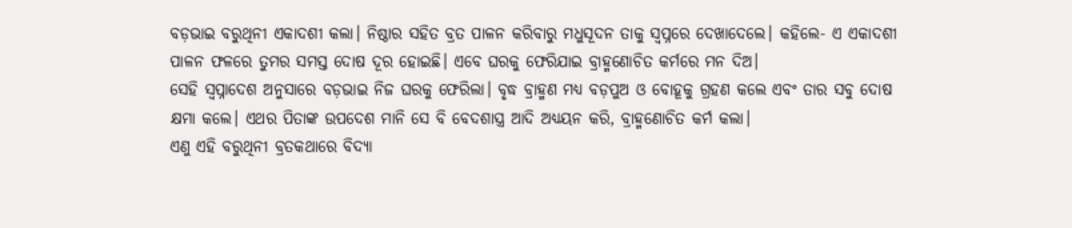ବଡ଼ଭାଇ ବରୁଥିନୀ ଏକାଦଶୀ କଲା। ନିଷ୍ଠାର ସହିତ ବ୍ରତ ପାଳନ କରିବାରୁ ମଧୁସୂଦନ ତାକୁ ସ୍ୱପ୍ନରେ ଦେଖାଦେଲେ। କହିଲେ- ଏ ଏକାଦଶୀ ପାଳନ ଫଳରେ ତୁମର ସମସ୍ତ ଦୋଷ ଦୂର ହୋଇଛି। ଏବେ ଘରକୁ ଫେରିଯାଇ ବ୍ରାହ୍ମଣୋଚିତ କର୍ମରେ ମନ ଦିଅ।
ସେହି ସ୍ୱପ୍ନାଦେଶ ଅନୁସାରେ ବଡ଼ଭାଇ ନିଜ ଘରକୁ ଫେରିଲା। ବୃଦ୍ଧ ବ୍ରାହ୍ମଣ ମଧ୍ୟ ବଡ଼ପୁଅ ଓ ବୋହୂକୁ ଗ୍ରହଣ କଲେ ଏବଂ ତାର ସବୁ ଦୋଷ କ୍ଷମା କଲେ। ଏଥର ପିତାଙ୍କ ଉପଦେଶ ମାନି ସେ ବି ବେଦଶାସ୍ତ୍ର ଆଦି ଅଧ୍ୟୟନ କରି, ବ୍ରାହ୍ମଣୋଚିତ କର୍ମ କଲା।
ଏଣୁ ଏହି ବରୁଥିନୀ ବ୍ରତକଥାରେ ବିଦ୍ୟା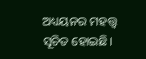ଅଧ୍ୟୟନର ମହତ୍ତ୍ୱ ସୂଚିତ ହୋଇଛି।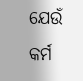ଯେଉଁ କର୍ମ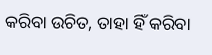କରିବା ଉଚିତ, ତାହା ହିଁ କରିବା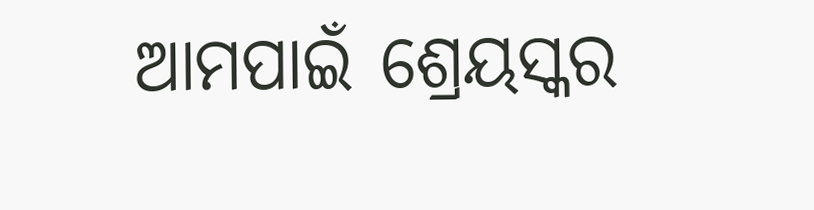ଆମପାଇଁ ଶ୍ରେୟସ୍କର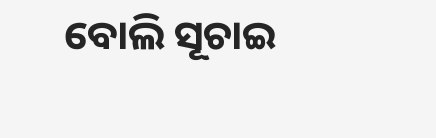ବୋଲି ସୂଚାଇ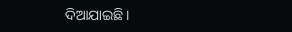ଦିଆଯାଇଛି।